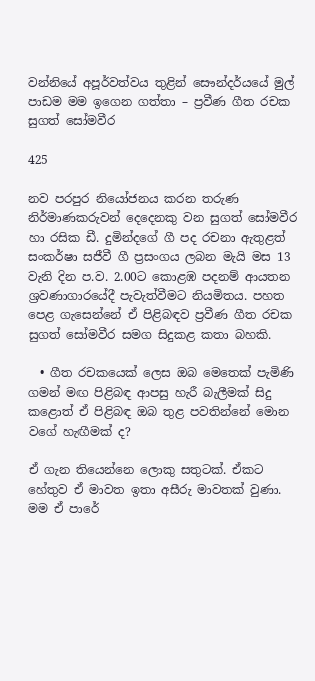වන්නියේ අපූර්වත්වය තුළින් සෞන්දර්යයේ මුල් පාඩම මම ඉගෙන ගත්තා – ප්‍රවීණ ගීත රචක සුගත් සෝමවීර

425

නව පරපුර නියෝජනය කරන තරුණ නිර්මාණකරුවන් දෙදෙනකු වන සුගත් සෝමවීර හා රසික ඩී. දුමින්දගේ ගී පද රචනා ඇතුළත් සංකර්ෂා සජීවී ගී ප්‍රසංගය ලබන මැයි මස 13 වැනි දින ප.ව. 2.00ට කොළඹ පදනම් ආයතන ශ්‍රවණාගාරයේදී පැවැත්වීමට නියමිතය. පහත පෙළ ගැසෙන්නේ ඒ පිළිබඳව ප්‍රවීණ ගීත රචක සුගත් සෝමවීර සමග සිදුකළ කතා බහකි.

  • ගීත රචකයෙක් ලෙස ඔබ මෙතෙක් පැමිණි ගමන් මඟ පිළිබඳ ආපසු හැරී බැලීමක් සිදු කළොත් ඒ පිළිබඳ ඔබ තුළ පවතින්නේ මොන වගේ හැඟීමක් ද?

ඒ ගැන තියෙන්නෙ ලොකු සතුටක්. ඒකට හේතුව ඒ මාවත ඉතා අසීරු මාවතක් වුණා. මම ඒ පාරේ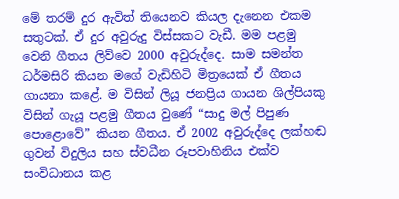මේ තරම් දුර ඇවිත් තියෙනව කියල දැනෙන එකම සතුටක්. ඒ දුර අවුරුදු විස්සකට වැඩී. මම පළමු වෙනි ගීතය ලිව්වෙ 2000 අවුරුද්දෙ. සාම සමන්ත ධර්මසිරි කියන මගේ වැඩිහිටි මිත්‍රයෙක් ඒ ගීතය ගායනා කළේ. ම විසින් ලියූ ජනප්‍රිය ගායන ශිල්පියකු විසින් ගැයූ පළමු ගීතය වුණේ “සාදු මල් පිපුණ පොළොවේ” කියන ගීතය. ඒ 2002 අවුරුද්දෙ ලක්හඬ ගුවන් විදුලිය සහ ස්වධීන රූපවාහිනිය එක්ව සංවිධානය කළ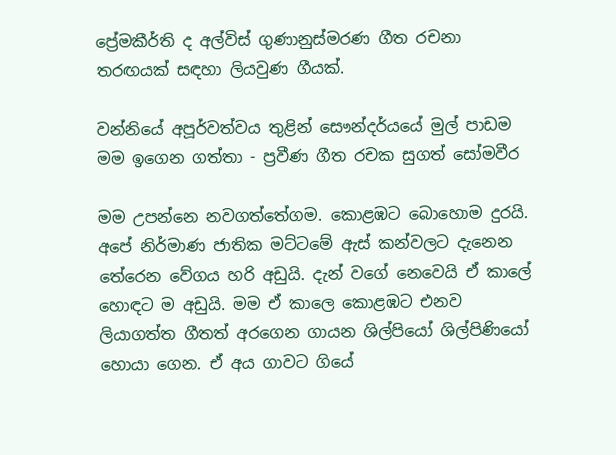ප්‍රේමකීර්ති ද අල්විස් ගුණානුස්මරණ ගීත රචනා තරඟයක් සඳහා ලියවුණ ගීයක්.

වන්නියේ අපූර්වත්වය තුළින් සෞන්දර්යයේ මුල් පාඩම මම ඉගෙන ගත්තා - ප්‍රවීණ ගීත රචක සුගත් සෝමවීර

මම උපන්නෙ නවගත්තේගම. කොළඹට බොහොම දුරයි. අපේ නිර්මාණ ජාතික මට්ටමේ ඇස් කන්වලට දැනෙන තේරෙන වේගය හරි අඩුයි. දැන් වගේ නෙවෙයි ඒ කාලේ හොඳට ම අඩුයි. මම ඒ කාලෙ කොළඹට එනව ලියාගත්ත ගීතත් අරගෙන ගායන ශිල්පියෝ ශිල්පිණියෝ හොයා ගෙන. ඒ අය ගාවට ගියේ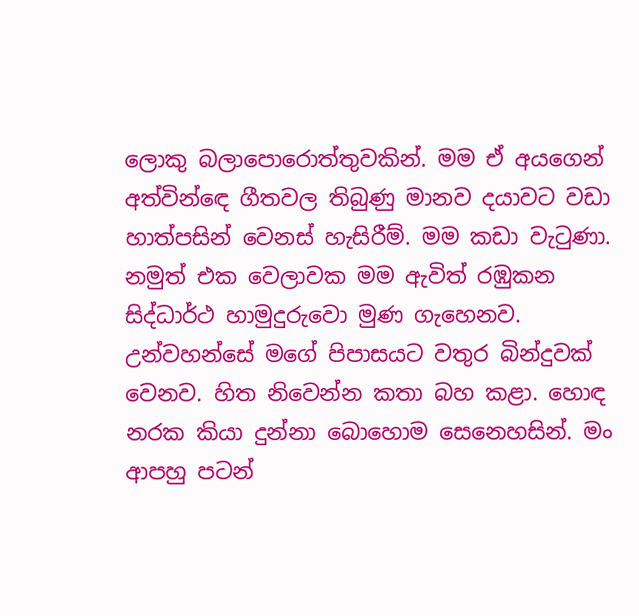ලොකු බලාපොරොත්තුවකින්. මම ඒ අයගෙන් අත්වින්ඳෙ ගීතවල තිබුණු මානව දයාවට වඩා හාත්පසින් වෙනස් හැසිරීම්. මම කඩා වැටුණා. නමුත් එක වෙලාවක මම ඇවිත් රඹුකන සිද්ධාර්ථ හාමුදුරුවො මුණ ගැහෙනව. උන්වහන්සේ මගේ පිපාසයට වතුර බින්දුවක් වෙනව. හිත නිවෙන්න කතා බහ කළා. හොඳ නරක කියා දුන්නා බොහොම සෙනෙහසින්. මං ආපහු පටන්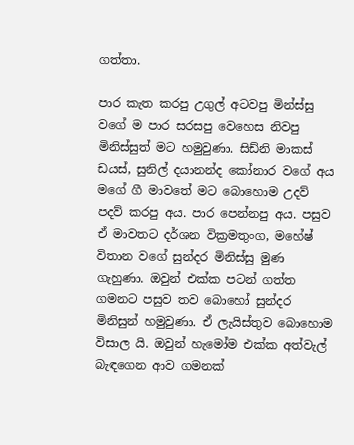ගත්තා.

පාර කැත කරපු උගුල් අටවපු මින්ස්සු වගේ ම පාර සරසපු වෙහෙස නිවපු මිනිස්සුත් මට හමුවුණා. සිඩ්නි මාකස් ඩයස්, සුනිල් දයානන්ද කෝනාර වගේ අය මගේ ගී මාවතේ මට බොහොම උදව් පදව් කරපු අය. පාර පෙන්නපු අය. පසුව ඒ මාවතට දර්ශන වික්‍රමතුංග, මහේෂ් විතාන වගේ සුන්දර මිනිස්සු මුණ ගැහුණා. ඔවුන් එක්ක පටන් ගත්ත ගමනට පසුව තව බොහෝ සුන්දර මිනිසුන් හමුවුණා. ඒ ලැයිස්තුව බොහොම විසාල යි. ඔවුන් හැමෝම එක්ක අත්වැල් බැඳගෙන ආව ගමනක්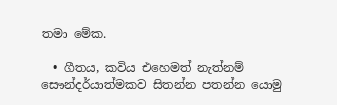තමා මේක.

  • ගීතය, කවිය එහෙමත් නැත්නම් සෞන්දර්යාත්මකව සිතන්න පතන්න යොමු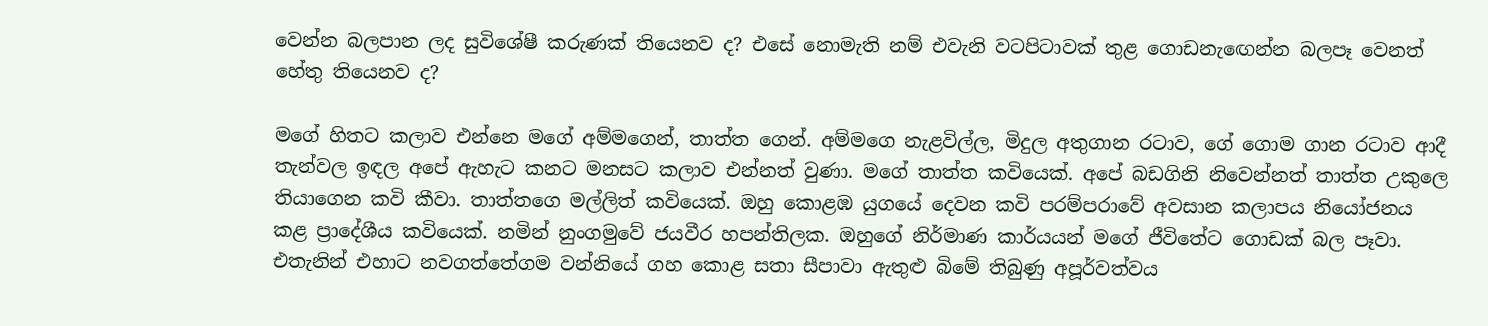වෙන්න බලපාන ලද සුවිශේෂී කරුණක් තියෙනව ද? එසේ නොමැති නම් එවැනි වටපිටාවක් තුළ ගොඩනැඟෙන්න බලපෑ වෙනත් හේතු තියෙනව ද?

මගේ හිතට කලාව එන්නෙ මගේ අම්මගෙන්, තාත්ත ගෙන්. අම්මගෙ නැළවිල්ල, මිදුල අතුගාන රටාව, ගේ ගොම ගාන රටාව ආදී තැන්වල ඉඳල අපේ ඇහැට කනට මනසට කලාව එන්නත් වුණා. මගේ තාත්ත කවියෙක්. අපේ බඩගිනි නිවෙන්නත් තාත්ත උකුලෙ තියාගෙන කවි කීවා. තාත්තගෙ මල්ලිත් කවියෙක්. ඔහු කොළඹ යුගයේ දෙවන කවි පරම්පරාවේ අවසාන කලාපය නියෝජනය කළ ප්‍රාදේශීය කවියෙක්. නමින් නුංගමුවේ ජයවීර හපන්තිලක. ඔහුගේ නිර්මාණ කාර්යයන් මගේ ජීවිතේට ගොඩක් බල පෑවා. එතැනින් එහාට නවගත්තේගම වන්නියේ ගහ කොළ සතා සීපාවා ඇතුළු බිමේ තිබුණු අපූර්වත්වය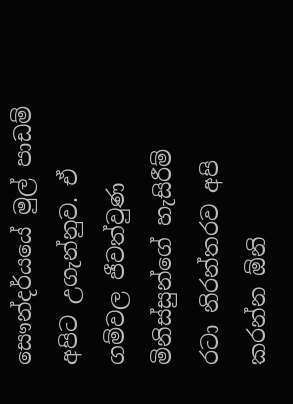සෞන්දර්යයේ මුල් පාඩම් අපිට උගැන්නුව. ඒ ගම්වල ජීවත්වුණ මිනිස්සුන්ගේ හැසිරීම් රටා නිරන්තරව අපි කරන්න ඕනි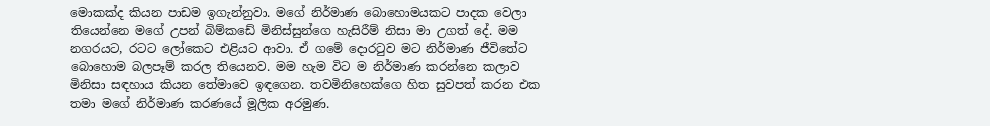මොකක්ද කියන පාඩම ඉගැන්නුවා. මගේ නිර්මාණ බොහොමයකට පාදක වෙලා තියෙන්නෙ මගේ උපන් බිම්කඩේ මිනිස්සුන්ගෙ හැසිරීම් නිසා මා උගත් දේ. මම නගරයට, රටට ලෝකෙට එළියට ආවා. ඒ ගමේ දොරටුව මට නිර්මාණ ජීවිතේට බොහොම බලපෑම් කරල තියෙනව. මම හැම විට ම නිර්මාණ කරන්නෙ කලාව මිනිසා සඳහාය කියන තේමාවෙ ඉඳගෙන. තවමිනිහෙක්ගෙ හිත සුවපත් කරන එක තමා මගේ නිර්මාණ කරණයේ මූලික අරමුණ.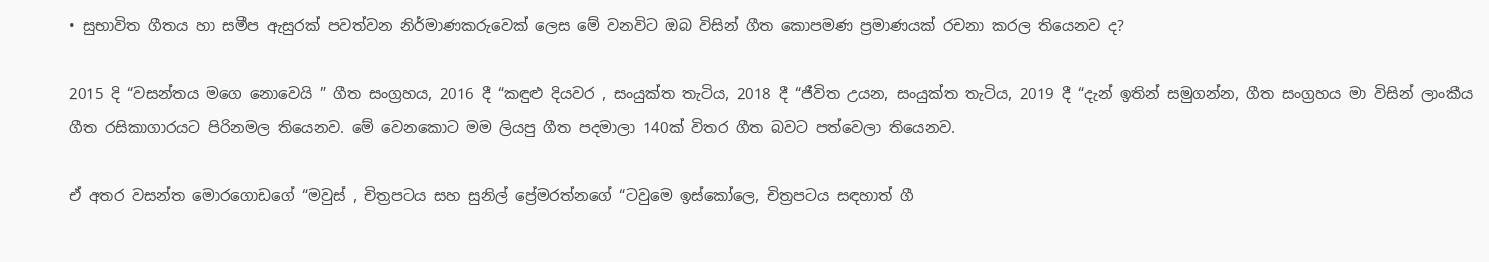• සුභාවිත ගීතය හා සමීප ඇසුරක් පවත්වන නිර්මාණකරුවෙක් ලෙස මේ වනවිට ඔබ විසින් ගීත කොපමණ ප්‍රමාණයක් රචනා කරල තියෙනව ද?

2015 දි “වසන්තය මගෙ නොවෙයි ” ගීත සංග්‍රහය, 2016 දී “කඳුළු දියවර , සංයුක්ත තැටිය, 2018 දී “ජීවිත උයන, සංයුක්ත තැටිය, 2019 දී “දැන් ඉතින් සමුගන්න, ගීත සංග්‍රහය මා විසින් ලාංකීය ගීත රසිකාගාරයට පිරිනමල තියෙනව. මේ වෙනකොට මම ලියපු ගීත පදමාලා 140ක් විතර ගීත බවට පත්වෙලා තියෙනව.

ඒ අතර වසන්ත මොරගොඩගේ “මවුස් , චිත්‍රපටය සහ සුනිල් ප්‍රේමරත්නගේ “ටවුමෙ ඉස්කෝලෙ, චිත්‍රපටය සඳහාත් ගී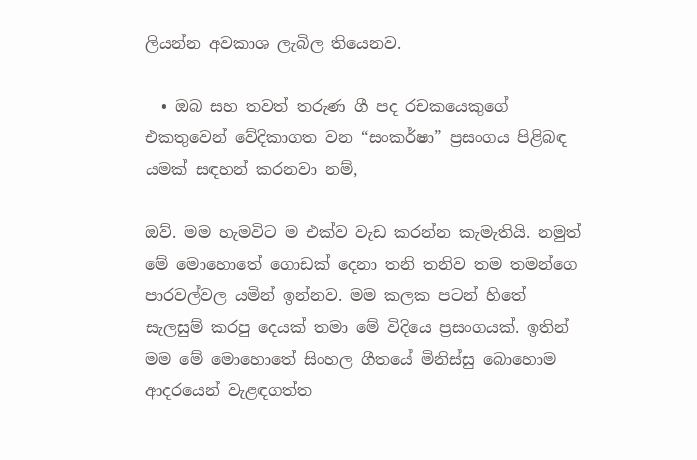ලියන්න අවකාශ ලැබිල තියෙනව.

  • ඔබ සහ තවත් තරුණ ගී පද රචකයෙකුගේ එකතුවෙන් වේදිකාගත වන “සංකර්ෂා” ප්‍රසංගය පිළිබඳ යමක් සඳහන් කරනවා නම්,

ඔව්. මම හැමවිට ම එක්ව වැඩ කරන්න කැමැතියි. නමුත් මේ මොහොතේ ගොඩක් දෙනා තනි තනිව තම තමන්ගෙ පාරවල්වල යමින් ඉන්නව. මම කලක පටන් හිතේ සැලසුම් කරපු දෙයක් තමා මේ විදියෙ ප්‍රසංගයක්. ඉතින් මම මේ මොහොතේ සිංහල ගීතයේ මිනිස්සු බොහොම ආදරයෙන් වැළඳගත්ත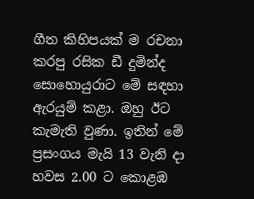ගීත කිහිපයක් ම රචනා කරපු රසික ඩී දුමින්ද සොහොයුරාට මේ සඳහා ඇරයුම් කළා. ඔහු ඊට කැමැති වුණා. ඉතින් මේ ප්‍රසංගය මැයි 13 වැනි දා හවස 2.00 ට කොළඹ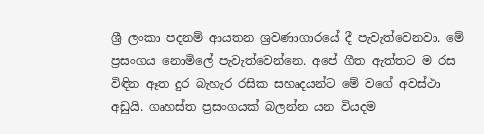ශ්‍රී ලංකා පදනම් ආයතන ශ්‍රවණාගාරයේ දී පැවැත්වෙනවා. මේ ප්‍රසංගය නොමිලේ පැවැත්වෙන්නෙ. අපේ ගීත ඇත්තට ම රස විඳින ඈත දුර බැහැර රසික සහෘදයන්ට මේ වගේ අවස්ථා අඩුයි. ගෘහස්ත ප්‍රසංගයක් බලන්න යන වියදම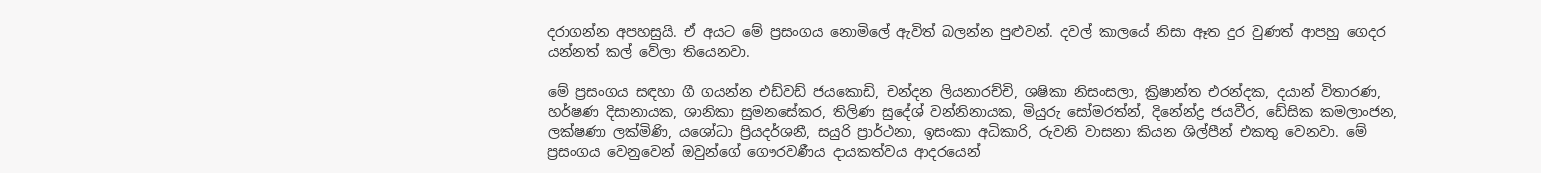දරාගන්න අපහසුයි. ඒ අයට මේ ප්‍රසංගය නොමිලේ ඇවිත් බලන්න පුළුවන්. දවල් කාලයේ නිසා ඈත දුර වුණත් ආපහු ගෙදර යන්නත් කල් වේලා තියෙනවා.

මේ ප්‍රසංගය සඳහා ගී ගයන්න එඩ්වඩ් ජයකොඩි, චන්දන ලියනාරච්චි, ශෂිකා නිසංසලා, ක්‍රිෂාන්ත එරන්දක, දයාන් විතාරණ, හර්ෂණ දිසානායක, ශානිකා සුමනසේකර, තිලිණ සුදේශ් වන්නිනායක, මියුරු සෝමරත්න්, දිනේන්ද්‍ර ජයවීර, ඩේසික කමලාංජන, ලක්ෂණා ලක්මිණි, යශෝධා ප්‍රියදර්ශනී, සයුරි ප්‍රාර්ථනා, ඉසංකා අධිකාරි, රුවනි වාසනා කියන ශිල්පීන් එකතු වෙනවා. මේ ප්‍රසංගය වෙනුවෙන් ඔවුන්ගේ ගෞරවණීය දායකත්වය ආදරයෙන්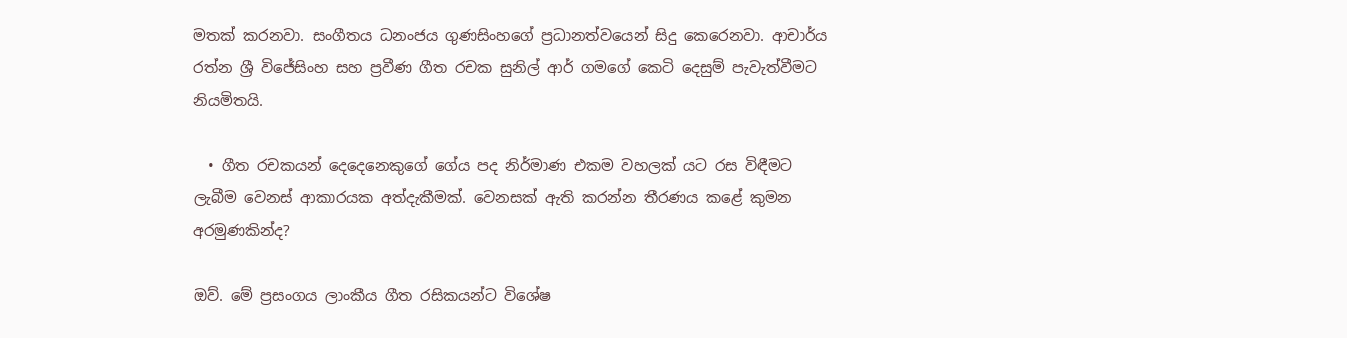මතක් කරනවා. සංගීතය ධනංජය ගුණසිංහගේ ප්‍රධානත්වයෙන් සිදු කෙරෙනවා. ආචාර්ය රත්න ශ්‍රී විජේසිංහ සහ ප්‍රවීණ ගීත රචක සුනිල් ආර් ගමගේ කෙටි දෙසුම් පැවැත්වීමට නියමිතයි.

  • ගීත රචකයන් දෙදෙනෙකුගේ ගේය පද නිර්මාණ එකම වහලක් යට රස විඳීමට ලැබීම වෙනස් ආකාරයක අත්දැකීමක්. වෙනසක් ඇති කරන්න තීරණය කළේ කුමන අරමුණකින්ද?

ඔව්. මේ ප්‍රසංගය ලාංකීය ගීත රසිකයන්ට විශේෂ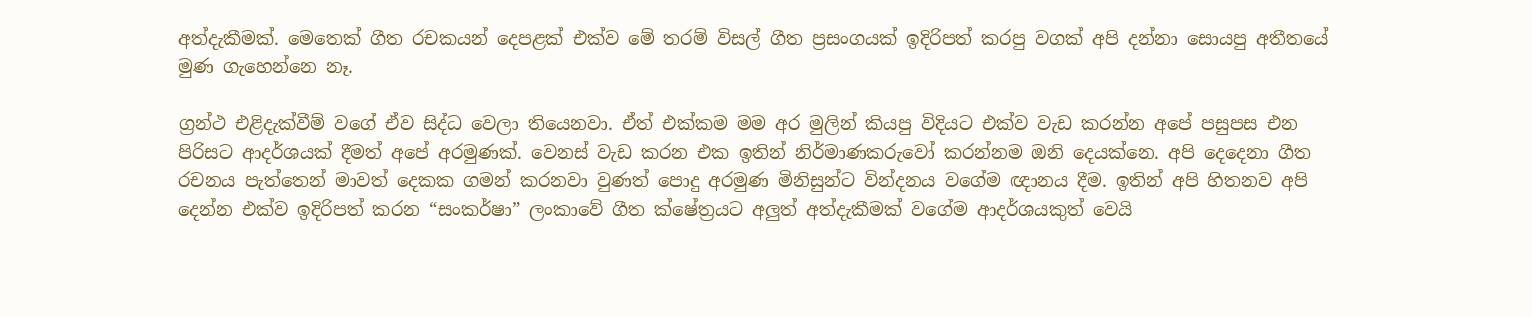අත්දැකීමක්. මෙතෙක් ගීත රචකයන් දෙපළක් එක්ව මේ තරම් විසල් ගීත ප්‍රසංගයක් ඉදිරිපත් කරපු වගක් අපි දන්නා සොයපු අතීතයේ මුණ ගැහෙන්නෙ නෑ.

ග්‍රන්ථ එළිදැක්වීම් වගේ ඒව සිද්ධ වෙලා තියෙනවා. ඒත් එක්කම මම අර මුලින් කියපු විදියට එක්ව වැඩ කරන්න අපේ පසුපස එන පිරිසට ආදර්ශයක් දීමත් අපේ අරමුණක්. වෙනස් වැඩ කරන එක ඉතින් නිර්මාණකරුවෝ කරන්නම ඔනි දෙයක්නෙ. අපි දෙදෙනා ගීත රචනය පැත්තෙන් මාවත් දෙකක ගමන් කරනවා වුණත් පොදු අරමුණ මිනිසුන්ට වින්දනය වගේම ඥානය දීම. ඉතින් අපි හිතනව අපි දෙන්න එක්ව ඉදිරිපත් කරන “සංකර්ෂා” ලංකාවේ ගීත ක්ෂේත්‍රයට අලුත් අත්දැකීමක් වගේම ආදර්ශයකුත් වෙයි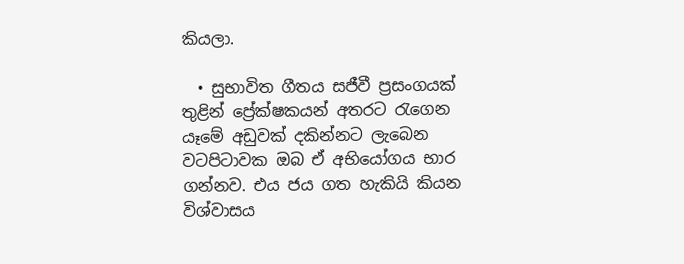කියලා.

  • සුභාවිත ගීතය සජීවී ප්‍රසංගයක් තුළින් ප්‍රේක්ෂකයන් අතරට රැගෙන යෑමේ අඩුවක් දකින්නට ලැබෙන වටපිටාවක ඔබ ඒ අභියෝගය භාර ගන්නව. එය ජය ගත හැකියි කියන විශ්වාසය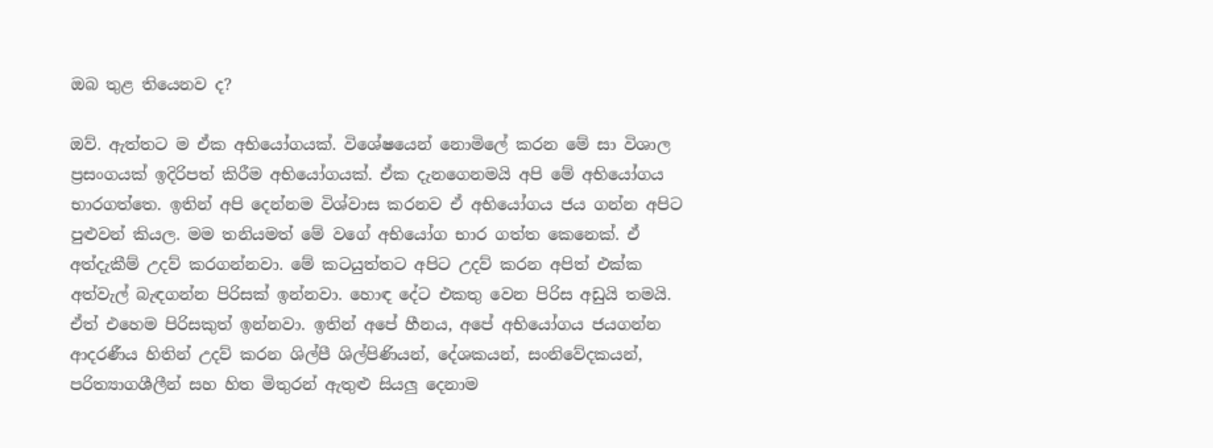ඔබ තුළ තියෙනව ද?

ඔව්. ඇත්තට ම ඒක අභියෝගයක්. විශේෂයෙන් නොමිලේ කරන මේ සා විශාල ප්‍රසංගයක් ඉදිරිපත් කිරීම අභියෝගයක්. ඒක දැනගෙනමයි අපි මේ අභියෝගය භාරගත්තෙ. ඉතින් අපි දෙන්නම විශ්වාස කරනව ඒ අභියෝගය ජය ගන්න අපිට පුළුවන් කියල. මම තනියමත් මේ වගේ අභියෝග භාර ගත්ත කෙනෙක්. ඒ අත්දැකීම් උදව් කරගන්නවා. මේ කටයුත්තට අපිට උදව් කරන අපිත් එක්ක අත්වැල් බැඳගන්න පිරිසක් ඉන්නවා. හොඳ දේට එකතු වෙන පිරිස අඩුයි තමයි. ඒත් එහෙම පිරිසකුත් ඉන්නවා. ඉතින් අපේ හීනය, අපේ අභියෝගය ජයගන්න ආදරණීය හිතින් උදව් කරන ශිල්පී ශිල්පිණියන්, දේශකයන්, සංනිවේදකයන්, පරිත්‍යාගශීලීන් සහ හිත මිතුරන් ඇතුළු සියලු දෙනාම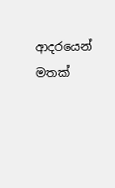ආදරයෙන් මතක්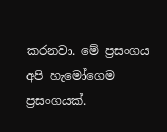කරනවා. මේ ප්‍රසංගය අපි හැමෝගෙම ප්‍රසංගයක්.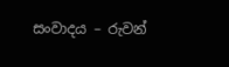සංවාදය – රුවන්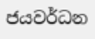ජයවර්ධන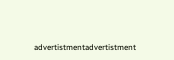advertistmentadvertistment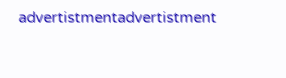advertistmentadvertistment